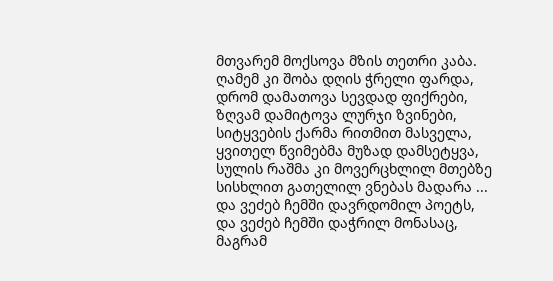მთვარემ მოქსოვა მზის თეთრი კაბა.
ღამემ კი შობა დღის ჭრელი ფარდა,
დრომ დამათოვა სევდად ფიქრები,
ზღვამ დამიტოვა ლურჯი ზვინები,
სიტყვების ქარმა რითმით მასველა,
ყვითელ წვიმებმა მუზად დამსეტყვა,
სულის რაშმა კი მოვერცხლილ მთებზე
სისხლით გათელილ ვნებას მადარა ...
და ვეძებ ჩემში დავრდომილ პოეტს,
და ვეძებ ჩემში დაჭრილ მონასაც,
მაგრამ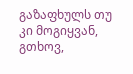გაზაფხულს თუ კი მოგიყვან,
გთხოვ,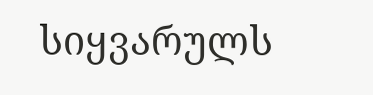სიყვარულს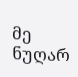მე ნუღარ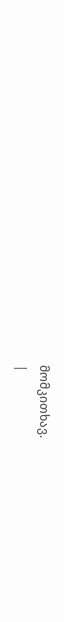მომკითხავ.
|